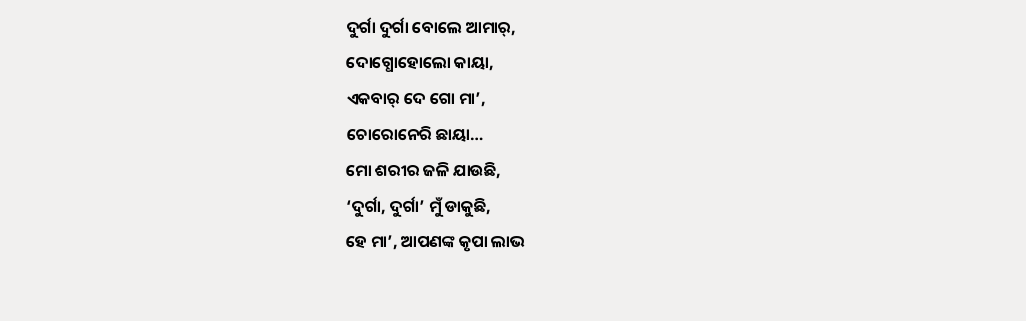ଦୁର୍ଗା ଦୁର୍ଗା ବୋଲେ ଆମାର୍,
ଦୋଗ୍ଧୋହୋଲୋ କାୟା,
ଏକବାର୍ ଦେ ଗୋ ମା’,
ଚୋରୋନେରି ଛାୟା…
ମୋ ଶରୀର ଜଳି ଯାଉଛି,
‘ଦୁର୍ଗା, ଦୁର୍ଗା’ ମୁଁ ଡାକୁଛି,
ହେ ମା’, ଆପଣଙ୍କ କୃପା ଲାଭ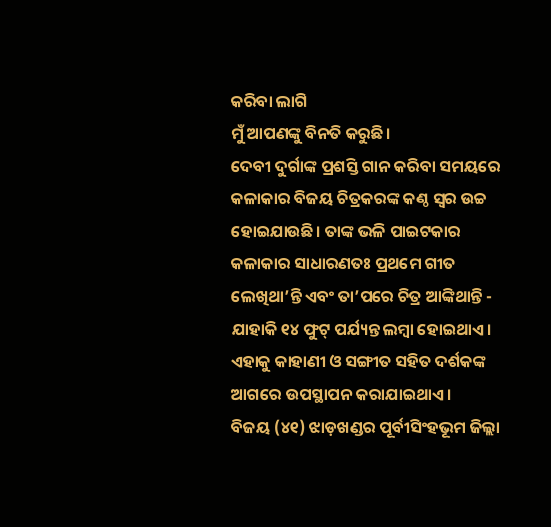କରିବା ଲାଗି
ମୁଁ ଆପଣଙ୍କୁ ବିନତି କରୁଛି।
ଦେବୀ ଦୁର୍ଗାଙ୍କ ପ୍ରଶସ୍ତି ଗାନ କରିବା ସମୟରେ କଳାକାର ବିଜୟ ଚିତ୍ରକରଙ୍କ କଣ୍ଠ ସ୍ୱର ଉଚ୍ଚ ହୋଇଯାଉଛି। ତାଙ୍କ ଭଳି ପାଇଟକାର କଳାକାର ସାଧାରଣତଃ ପ୍ରଥମେ ଗୀତ ଲେଖିଥା’ନ୍ତି ଏବଂ ତା’ପରେ ଚିତ୍ର ଆଙ୍କିଥାନ୍ତି - ଯାହାକି ୧୪ ଫୁଟ୍ ପର୍ଯ୍ୟନ୍ତ ଲମ୍ବା ହୋଇଥାଏ। ଏହାକୁ କାହାଣୀ ଓ ସଙ୍ଗୀତ ସହିତ ଦର୍ଶକଙ୍କ ଆଗରେ ଉପସ୍ଥାପନ କରାଯାଇଥାଏ।
ବିଜୟ (୪୧) ଝାଡ଼ଖଣ୍ଡର ପୂର୍ବୀସିଂହଭୂମ ଜିଲ୍ଲା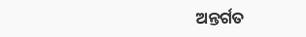ଅନ୍ତର୍ଗତ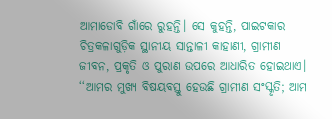ଆମାଡୋବି ଗାଁରେ ରୁହନ୍ତି। ସେ କୁହନ୍ତି, ପାଇଟକାର ଚିତ୍ରକଳାଗୁଡ଼ିକ ସ୍ଥାନୀୟ ସାନ୍ତାଳୀ କାହାଣୀ, ଗ୍ରାମୀଣ ଜୀବନ, ପ୍ରକୃତି ଓ ପୁରାଣ ଉପରେ ଆଧାରିତ ହୋଇଥାଏ। ‘‘ଆମର ମୁଖ୍ୟ ବିଷୟବସ୍ତୁ ହେଉଛି ଗ୍ରାମୀଣ ସଂସ୍କୃତି; ଆମ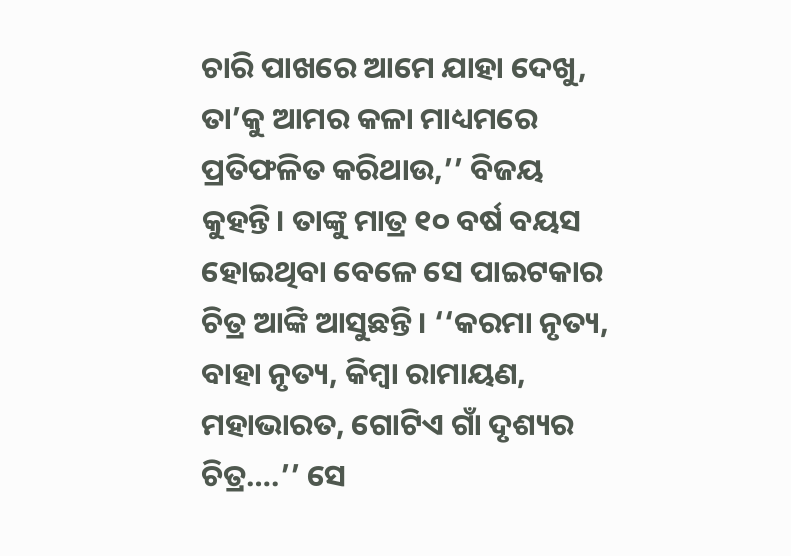ଚାରି ପାଖରେ ଆମେ ଯାହା ଦେଖୁ, ତା’କୁ ଆମର କଳା ମାଧ୍ୟମରେ ପ୍ରତିଫଳିତ କରିଥାଉ,’’ ବିଜୟ କୁହନ୍ତି। ତାଙ୍କୁ ମାତ୍ର ୧୦ ବର୍ଷ ବୟସ ହୋଇଥିବା ବେଳେ ସେ ପାଇଟକାର ଚିତ୍ର ଆଙ୍କି ଆସୁଛନ୍ତି। ‘‘କରମା ନୃତ୍ୟ, ବାହା ନୃତ୍ୟ, କିମ୍ବା ରାମାୟଣ, ମହାଭାରତ, ଗୋଟିଏ ଗାଁ ଦୃଶ୍ୟର ଚିତ୍ର….’’ ସେ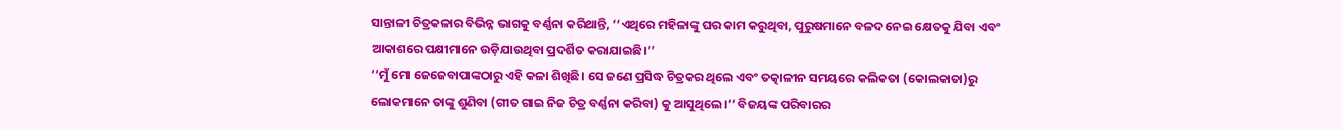ସାନ୍ତାଳୀ ଚିତ୍ରକଳାର ବିଭିନ୍ନ ଭାଗକୁ ବର୍ଣ୍ଣନା କରିଥାନ୍ତି, ‘‘ଏଥିରେ ମହିଳାଙ୍କୁ ଘର କାମ କରୁଥିବା, ପୁରୁଷମାନେ ବଳଦ ନେଇ କ୍ଷେତକୁ ଯିବା ଏବଂ ଆକାଶରେ ପକ୍ଷୀମାନେ ଉଡ଼ିଯାଉଥିବା ପ୍ରଦର୍ଶିତ କରାଯାଇଛି।’’
‘‘ମୁଁ ମୋ ଜେଜେବାପାଙ୍କଠାରୁ ଏହି କଳା ଶିଖିଛି। ସେ ଜଣେ ପ୍ରସିଦ୍ଧ ଚିତ୍ରକର ଥିଲେ ଏବଂ ତତ୍କାଳୀନ ସମୟରେ କଲିକତା (କୋଲକାତା)ରୁ ଲୋକମାନେ ତାଙ୍କୁ ଶୁଣିବା (ଗୀତ ଗାଇ ନିଜ ଚିତ୍ର ବର୍ଣ୍ଣନା କରିବା) କୁ ଆସୁଥିଲେ।’’ ବିଜୟଙ୍କ ପରିବାରର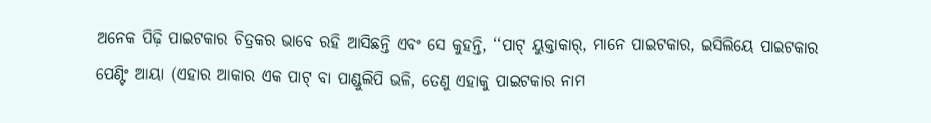ଅନେକ ପିଢ଼ି ପାଇଟକାର ଚିତ୍ରକର ଭାବେ ରହି ଆସିଛନ୍ତି ଏବଂ ସେ କୁହନ୍ତି, ‘‘ପାଟ୍ ୟୁକ୍ତାକାର୍, ମାନେ ପାଇଟକାର, ଇସିଲିୟେ ପାଇଟକାର ପେଣ୍ଟିଂ ଆୟା (ଏହାର ଆକାର ଏକ ପାଟ୍ ବା ପାଣ୍ଡୁଲିପି ଭଳି, ତେଣୁ ଏହାକୁ ପାଇଟକାର ନାମ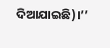ଦିଆଯାଇଛି)।’’